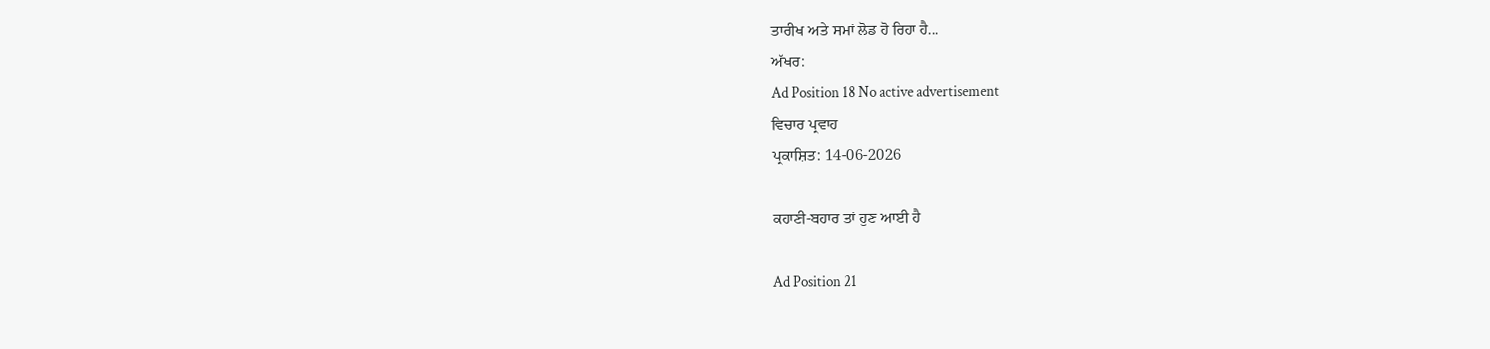ਤਾਰੀਖ ਅਤੇ ਸਮਾਂ ਲੋਡ ਹੋ ਰਿਹਾ ਹੈ...
ਅੱਖਰ:
Ad Position 18 No active advertisement
ਵਿਚਾਰ ਪ੍ਰਵਾਹ
ਪ੍ਰਕਾਸ਼ਿਤ: 14-06-2026

ਕਹਾਣੀ-ਬਹਾਰ ਤਾਂ ਹੁਣ ਆਈ ਹੈ

Ad Position 21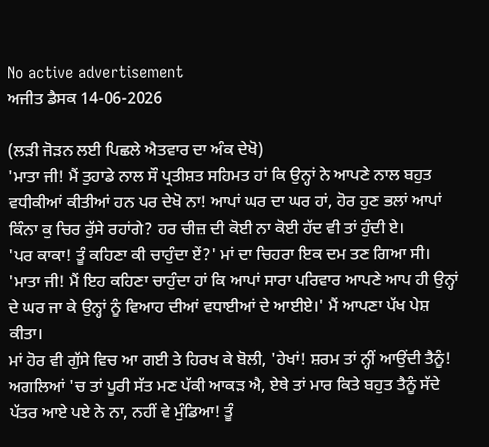No active advertisement
ਅਜੀਤ ਡੈਸਕ 14-06-2026

(ਲੜੀ ਜੋੜਨ ਲਈ ਪਿਛਲੇ ਐਤਵਾਰ ਦਾ ਅੰਕ ਦੇਖੋ)
'ਮਾਤਾ ਜੀ! ਮੈਂ ਤੁਹਾਡੇ ਨਾਲ ਸੌ ਪ੍ਰਤੀਸ਼ਤ ਸਹਿਮਤ ਹਾਂ ਕਿ ਉਨ੍ਹਾਂ ਨੇ ਆਪਣੇ ਨਾਲ ਬਹੁਤ ਵਧੀਕੀਆਂ ਕੀਤੀਆਂ ਹਨ ਪਰ ਦੇਖੋ ਨਾ! ਆਪਾਂ ਘਰ ਦਾ ਘਰ ਹਾਂ, ਹੋਰ ਹੁਣ ਭਲਾਂ ਆਪਾਂ ਕਿੰਨਾ ਕੁ ਚਿਰ ਰੁੱਸੇ ਰਹਾਂਗੇ? ਹਰ ਚੀਜ਼ ਦੀ ਕੋਈ ਨਾ ਕੋਈ ਹੱਦ ਵੀ ਤਾਂ ਹੁੰਦੀ ਏ।
'ਪਰ ਕਾਕਾ! ਤੂੰ ਕਹਿਣਾ ਕੀ ਚਾਹੁੰਦਾ ਏਂ?' ਮਾਂ ਦਾ ਚਿਹਰਾ ਇਕ ਦਮ ਤਣ ਗਿਆ ਸੀ।
'ਮਾਤਾ ਜੀ! ਮੈਂ ਇਹ ਕਹਿਣਾ ਚਾਹੁੰਦਾ ਹਾਂ ਕਿ ਆਪਾਂ ਸਾਰਾ ਪਰਿਵਾਰ ਆਪਣੇ ਆਪ ਹੀ ਉਨ੍ਹਾਂ ਦੇ ਘਰ ਜਾ ਕੇ ਉਨ੍ਹਾਂ ਨੂੰ ਵਿਆਹ ਦੀਆਂ ਵਧਾਈਆਂ ਦੇ ਆਈਏ।' ਮੈਂ ਆਪਣਾ ਪੱਖ ਪੇਸ਼ ਕੀਤਾ।
ਮਾਂ ਹੋਰ ਵੀ ਗੁੱਸੇ ਵਿਚ ਆ ਗਈ ਤੇ ਹਿਰਖ ਕੇ ਬੋਲੀ, 'ਹੇਖਾਂ! ਸ਼ਰਮ ਤਾਂ ਨ੍ਹੀਂ ਆਉਂਦੀ ਤੈਨੂੰ! ਅਗਲਿਆਂ 'ਚ ਤਾਂ ਪੂਰੀ ਸੱਤ ਮਣ ਪੱਕੀ ਆਕੜ ਐ, ਏਥੇ ਤਾਂ ਮਾਰ ਕਿਤੇ ਬਹੁਤ ਤੈਨੂੰ ਸੱਦੇ ਪੱਤਰ ਆਏ ਪਏ ਨੇ ਨਾ, ਨਹੀਂ ਵੇ ਮੁੰਡਿਆ! ਤੂੰ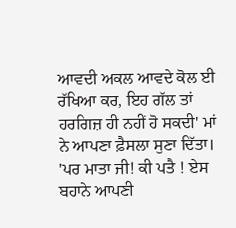ਆਵਦੀ ਅਕਲ ਆਵਦੇ ਕੋਲ ਈ ਰੱਖਿਆ ਕਰ, ਇਹ ਗੱਲ ਤਾਂ ਹਰਗਿਜ਼ ਹੀ ਨਹੀਂ ਹੋ ਸਕਦੀ' ਮਾਂ ਨੇ ਆਪਣਾ ਫ਼ੈਸਲਾ ਸੁਣਾ ਦਿੱਤਾ।
'ਪਰ ਮਾਤਾ ਜੀ! ਕੀ ਪਤੈ ! ਏਸ ਬਹਾਨੇ ਆਪਣੀ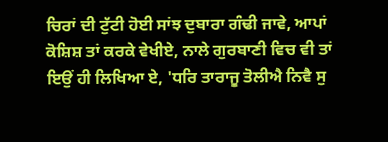ਚਿਰਾਂ ਦੀ ਟੁੱਟੀ ਹੋਈ ਸਾਂਝ ਦੁਬਾਰਾ ਗੰਢੀ ਜਾਵੇ, ਆਪਾਂ ਕੋਸ਼ਿਸ਼ ਤਾਂ ਕਰਕੇ ਵੇਖੀਏ, ਨਾਲੇ ਗੁਰਬਾਣੀ ਵਿਚ ਵੀ ਤਾਂ ਇਉਂ ਹੀ ਲਿਖਿਆ ਏ, 'ਧਰਿ ਤਾਰਾਜੂ ਤੋਲੀਐ ਨਿਵੈ ਸੁ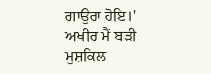ਗਾਉਰਾ ਹੋਇ।'
ਅਖੀਰ ਮੈਂ ਬੜੀ ਮੁਸ਼ਕਿਲ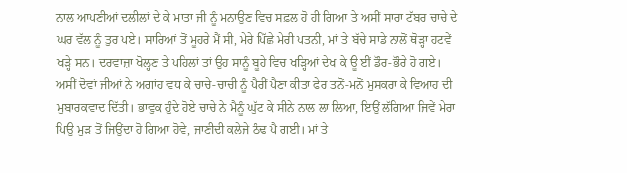ਨਾਲ ਆਪਣੀਆਂ ਦਲੀਲਾਂ ਦੇ ਕੇ ਮਾਤਾ ਜੀ ਨੂੰ ਮਨਾਉਣ ਵਿਚ ਸਫ਼ਲ ਹੋ ਹੀ ਗਿਆ ਤੇ ਅਸੀਂ ਸਾਰਾ ਟੱਬਰ ਚਾਚੇ ਦੇ ਘਰ ਵੱਲ ਨੂੰ ਤੁਰ ਪਏ। ਸਾਰਿਆਂ ਤੋਂ ਮੂਹਰੇ ਮੈਂ ਸੀ, ਮੇਰੇ ਪਿੱਛੇ ਮੇਰੀ ਪਤਨੀ, ਮਾਂ ਤੇ ਬੱਚੇ ਸਾਡੇ ਨਾਲੋਂ ਥੋੜ੍ਹਾ ਹਟਵੇਂ ਖੜ੍ਹੇ ਸਨ। ਦਰਵਾਜ਼ਾ ਖੋਲ੍ਹਣ ਤੇ ਪਹਿਲਾਂ ਤਾਂ ਉਹ ਸਾਨੂੰ ਬੂਹੇ ਵਿਚ ਖੜ੍ਹਿਆਂ ਦੇਖ ਕੇ ਊ ਈਂ ਡੌਰ-ਭੌਰੇ ਹੋ ਗਏ। ਅਸੀਂ ਦੋਵਾਂ ਜੀਆਂ ਨੇ ਅਗਾਂਹ ਵਧ ਕੇ ਚਾਚੇ-ਚਾਚੀ ਨੂੰ ਪੈਰੀਂ ਪੈਣਾ ਕੀਤਾ ਫੇਰ ਤਨੋਂ-ਮਨੋਂ ਮੁਸਕਰਾ ਕੇ ਵਿਆਹ ਦੀ ਮੁਬਾਰਕਵਾਦ ਦਿੱਤੀ। ਭਾਵੁਕ ਹੁੰਦੇ ਹੋਏ ਚਾਚੇ ਨੇ ਮੈਨੂੰ ਘੁੱਟ ਕੇ ਸੀਨੇ ਨਾਲ ਲਾ ਲਿਆ, ਇਉਂ ਲੱਗਿਆ ਜਿਵੇਂ ਮੇਰਾ ਪਿਉ ਮੁੜ ਤੋਂ ਜਿਉਂਦਾ ਹੋ ਗਿਆ ਹੋਵੇ, ਜਾਣੀਦੀ ਕਲੇਜੇ ਠੰਢ ਪੈ ਗਈ। ਮਾਂ ਤੇ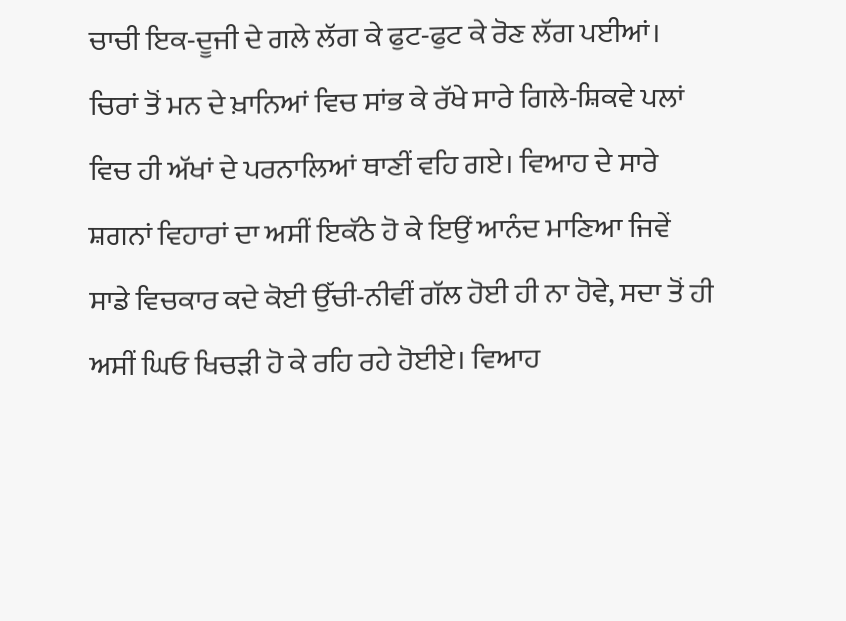ਚਾਚੀ ਇਕ-ਦੂਜੀ ਦੇ ਗਲੇ ਲੱਗ ਕੇ ਫੁਟ-ਫੁਟ ਕੇ ਰੋਣ ਲੱਗ ਪਈਆਂ। ਚਿਰਾਂ ਤੋਂ ਮਨ ਦੇ ਖ਼ਾਨਿਆਂ ਵਿਚ ਸਾਂਭ ਕੇ ਰੱਖੇ ਸਾਰੇ ਗਿਲੇ-ਸ਼ਿਕਵੇ ਪਲਾਂ ਵਿਚ ਹੀ ਅੱਖਾਂ ਦੇ ਪਰਨਾਲਿਆਂ ਥਾਣੀਂ ਵਹਿ ਗਏ। ਵਿਆਹ ਦੇ ਸਾਰੇ ਸ਼ਗਨਾਂ ਵਿਹਾਰਾਂ ਦਾ ਅਸੀਂ ਇਕੱਠੇ ਹੋ ਕੇ ਇਉਂ ਆਨੰਦ ਮਾਣਿਆ ਜਿਵੇਂ ਸਾਡੇ ਵਿਚਕਾਰ ਕਦੇ ਕੋਈ ਉੱਚੀ-ਨੀਵੀਂ ਗੱਲ ਹੋਈ ਹੀ ਨਾ ਹੋਵੇ, ਸਦਾ ਤੋਂ ਹੀ ਅਸੀਂ ਘਿਓ ਖਿਚੜੀ ਹੋ ਕੇ ਰਹਿ ਰਹੇ ਹੋਈਏ। ਵਿਆਹ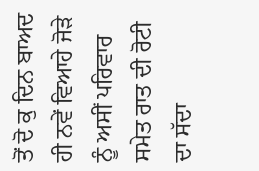ਤੋਂ ਦੋ ਕੁ ਦਿਨ ਬਾਅਦ ਹੀ ਨਵੇਂ ਵਿਆਹੇ ਜੋੜੇ ਨੂੰ ਅਸੀਂ ਪਰਿਵਾਰ ਸਮੇਤ ਰਾਤ ਦੀ ਰੋਟੀ ਦਾ ਸੱਦਾ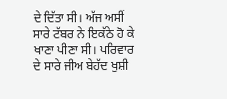ਦੇ ਦਿੱਤਾ ਸੀ। ਅੱਜ ਅਸੀਂ ਸਾਰੇ ਟੱਬਰ ਨੇ ਇਕੱਠੇ ਹੋ ਕੇ ਖਾਣਾ ਪੀਣਾ ਸੀ। ਪਰਿਵਾਰ ਦੇ ਸਾਰੇ ਜੀਅ ਬੇਹੱਦ ਖੁਸ਼ੀ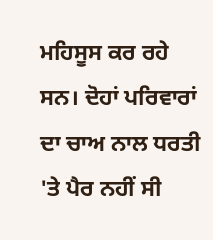ਮਹਿਸੂਸ ਕਰ ਰਹੇ ਸਨ। ਦੋਹਾਂ ਪਰਿਵਾਰਾਂ ਦਾ ਚਾਅ ਨਾਲ ਧਰਤੀ 'ਤੇ ਪੈਰ ਨਹੀਂ ਸੀ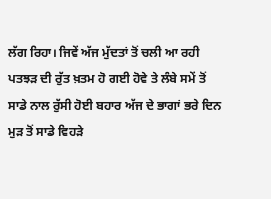ਲੱਗ ਰਿਹਾ। ਜਿਵੇਂ ਅੱਜ ਮੁੱਦਤਾਂ ਤੋਂ ਚਲੀ ਆ ਰਹੀ ਪਤਝੜ ਦੀ ਰੁੱਤ ਖ਼ਤਮ ਹੋ ਗਈ ਹੋਵੇ ਤੇ ਲੰਬੇ ਸਮੇਂ ਤੋਂ ਸਾਡੇ ਨਾਲ ਰੁੱਸੀ ਹੋਈ ਬਹਾਰ ਅੱਜ ਦੇ ਭਾਗਾਂ ਭਰੇ ਦਿਨ ਮੁੜ ਤੋਂ ਸਾਡੇ ਵਿਹੜੇ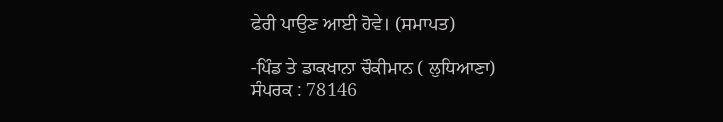ਫੇਰੀ ਪਾਉਣ ਆਈ ਹੋਵੇ। (ਸਮਾਪਤ)

-ਪਿੰਡ ਤੇ ਡਾਕਖਾਨਾ ਚੌਕੀਮਾਨ ( ਲੁਧਿਆਣਾ)
ਸੰਪਰਕ : 78146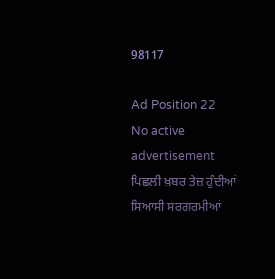98117

Ad Position 22
No active advertisement
ਪਿਛਲੀ ਖ਼ਬਰ ਤੇਜ਼ ਹੁੰਦੀਆਂ ਸਿਆਸੀ ਸਰਗਰਮੀਆਂ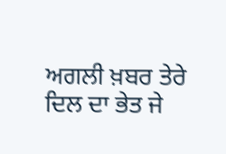ਅਗਲੀ ਖ਼ਬਰ ਤੇਰੇ ਦਿਲ ਦਾ ਭੇਤ ਜੇ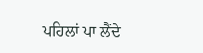ਪਹਿਲਾਂ ਪਾ ਲੈਂਦੇ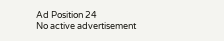Ad Position 24
No active advertisement